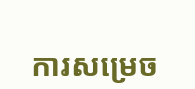ការសម្រេច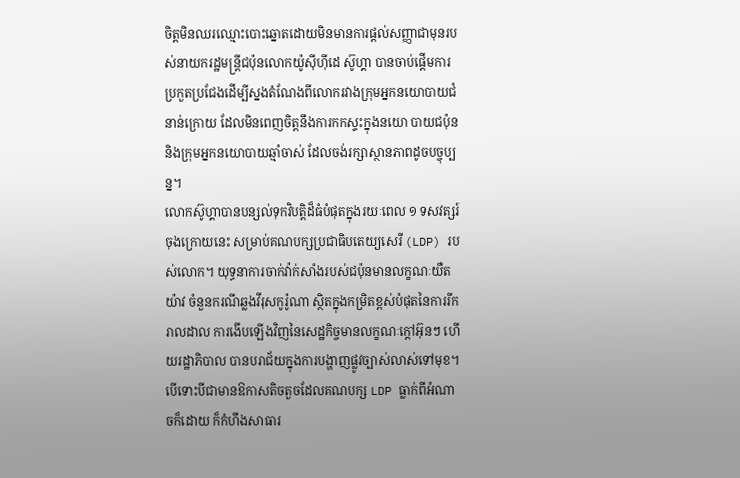ចិត្តមិនឈរឈ្មោះបោះឆ្នោតដោយមិនមានការផ្ដល់សញ្ញាជាមុនរបស់នាយករដ្ឋមន្ត្រីជប៉ុនលោកយ៉ូស៊ីហ៊ីដេ ស៊ូហ្គា បានចាប់ផ្ដើមការប្រកួតប្រជែងដើម្បីស្នងតំណែងពីលោករវាងក្រុមអ្នកនយោបាយជំនាន់ក្រោយ ដែលមិនពេញចិត្តនឹងការកកស្ទះក្នុងនយោ បាយជប៉ុន និងក្រុមអ្នកនយោបាយឆ្មាំចាស់ ដែលចង់រក្សាស្ថានភាពដូចបច្ចុប្បន្ន។
លោកស៊ូហ្គាបានបន្សល់ទុកវិបត្តិដ៏ធំបំផុតក្នុងរយៈពេល ១ ទសវត្សរ៍ចុងក្រោយនេះ សម្រាប់គណបក្សប្រជាធិបតេយ្យសេរី (LDP) របស់លោក។ យុទ្ធនាការចាក់វ៉ាក់សាំងរបស់ជប៉ុនមានលក្ខណៈយឺតយ៉ាវ ចំនួនករណីឆ្លងវីរុសកូរ៉ូណា ស្ថិតក្នុងកម្រិតខ្ពស់បំផុតនៃការរីករាលដាល ការងើបឡើងវិញនៃសេដ្ឋកិច្ចមានលក្ខណៈក្ដៅអ៊ុនៗ ហើយរដ្ឋាភិបាល បានបរាជ័យក្នុងការបង្ហាញផ្លូវច្បាស់លាស់ទៅមុខ។
បើទោះបីជាមានឱកាសតិចតួចដែលគណបក្ស LDP ធ្លាក់ពីអំណាចក៏ដោយ ក៏កំហឹងសាធារ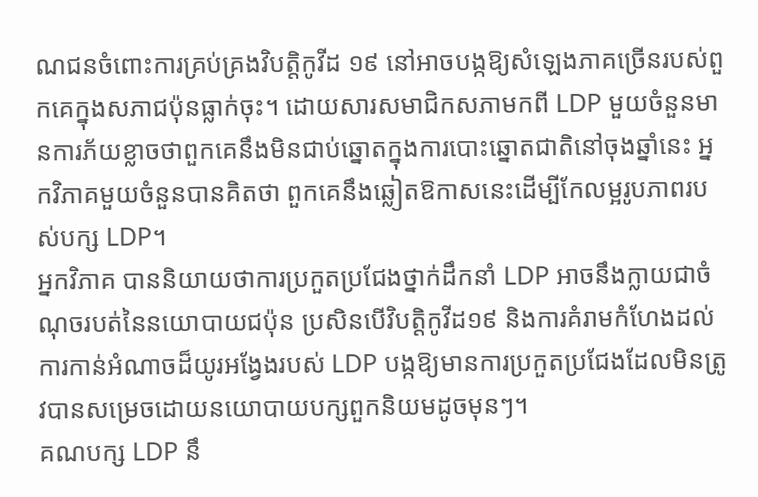ណជនចំពោះការគ្រប់គ្រងវិបត្តិកូវីដ ១៩ នៅអាចបង្កឱ្យសំឡេងភាគច្រើនរបស់ពួកគេក្នុងសភាជប៉ុនធ្លាក់ចុះ។ ដោយសារសមាជិកសភាមកពី LDP មួយចំនួនមានការភ័យខ្លាចថាពួកគេនឹងមិនជាប់ឆ្នោតក្នុងការបោះឆ្នោតជាតិនៅចុងឆ្នាំនេះ អ្នកវិភាគមួយចំនួនបានគិតថា ពួកគេនឹងឆ្លៀតឱកាសនេះដើម្បីកែលម្អរូបភាពរបស់បក្ស LDP។
អ្នកវិភាគ បាននិយាយថាការប្រកួតប្រជែងថ្នាក់ដឹកនាំ LDP អាចនឹងក្លាយជាចំណុចរបត់នៃនយោបាយជប៉ុន ប្រសិនបើវិបត្តិកូវីដ១៩ និងការគំរាមកំហែងដល់ការកាន់អំណាចដ៏យូរអង្វែងរបស់ LDP បង្កឱ្យមានការប្រកួតប្រជែងដែលមិនត្រូវបានសម្រេចដោយនយោបាយបក្សពួកនិយមដូចមុនៗ។
គណបក្ស LDP នឹ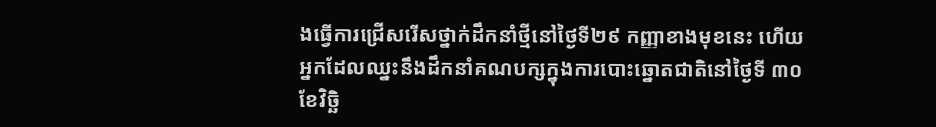ងធ្វើការជ្រើសរើសថ្នាក់ដឹកនាំថ្មីនៅថ្ងៃទី២៩ កញ្ញាខាងមុខនេះ ហើយអ្នកដែលឈ្នះនឹងដឹកនាំគណបក្សក្នុងការបោះឆ្នោតជាតិនៅថ្ងៃទី ៣០ ខែវិច្ឆិ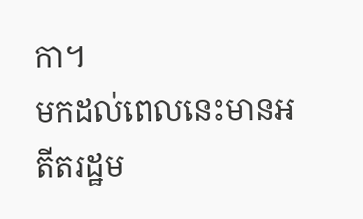កា។
មកដល់ពេលនេះមានអតីតរដ្ឋម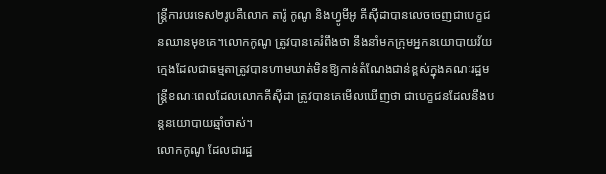ន្ត្រីការបរទេស២រូបគឺលោក តារ៉ូ កូណូ និងហ្វូមីអូ គីស៊ីដាបានលេចចេញជាបេក្ខជនឈានមុខគេ។លោកកូណូ ត្រូវបានគេរំពឹងថា នឹងនាំមកក្រុមអ្នកនយោបាយវ័យក្មេងដែលជាធម្មតាត្រូវបានហាមឃាត់មិនឱ្យកាន់តំណែងជាន់ខ្ពស់ក្នុងគណៈរដ្ឋមន្ត្រីខណៈពេលដែលលោកគីស៊ីដា ត្រូវបានគេមើលឃើញថា ជាបេក្ខជនដែលនឹងបន្តនយោបាយឆ្មាំចាស់។
លោកកូណូ ដែលជារដ្ឋ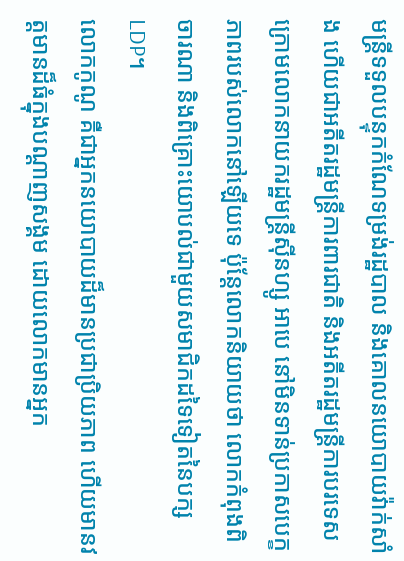មន្ត្រីទទួលបន្ទុកកំណែទម្រង់រដ្ឋបាល និងគោលនយោបាយវ៉ាក់សាំង ហើយជាអតីតរដ្ឋមន្ត្រីការពារជាតិ និងអតីតរដ្ឋមន្ត្រីការបរទេសក្រោមលោកនាយករដ្ឋមន្ត្រីស៊ីនហ្សូ អាបេ នៅមិនទាន់ប្រកាសបេក្ខភាពរបស់លោកនៅឡើយទេ ប៉ុន្តែលោកនិយាយថា លោកកំពុងពិចារណា និងពិគ្រោះយោបល់ជាមួយសមាជិកដទៃទៀតនៃបក្ស LDP។
លោកកូណូ គឺជាអ្នកនយោបាយដ៏មានប្រជាប្រិយភាព ហើយមានវត្តមានដ៏ធំក្នុងបណ្ដាញសង្គម ដោយលោកមានអ្នក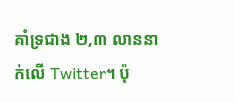គាំទ្រជាង ២,៣ លាននាក់លើ Twitter។ ប៉ុ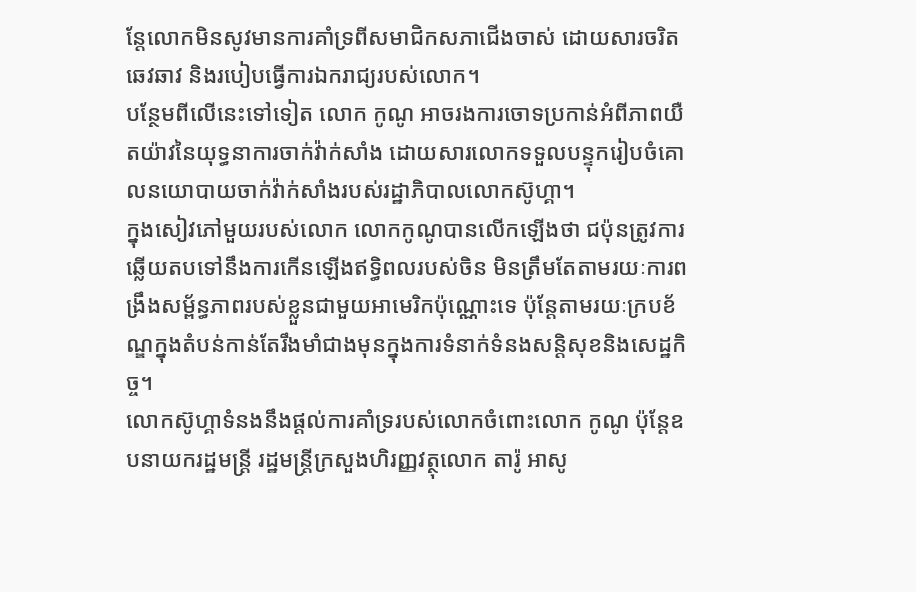ន្តែលោកមិនសូវមានការគាំទ្រពីសមាជិកសភាជើងចាស់ ដោយសារចរិតឆេវឆាវ និងរបៀបធ្វើការឯករាជ្យរបស់លោក។
បន្ថែមពីលើនេះទៅទៀត លោក កូណូ អាចរងការចោទប្រកាន់អំពីភាពយឺតយ៉ាវនៃយុទ្ធនាការចាក់វ៉ាក់សាំង ដោយសារលោកទទួលបន្ទុករៀបចំគោលនយោបាយចាក់វ៉ាក់សាំងរបស់រដ្ឋាភិបាលលោកស៊ូហ្គា។
ក្នុងសៀវភៅមួយរបស់លោក លោកកូណូបានលើកឡើងថា ជប៉ុនត្រូវការឆ្លើយតបទៅនឹងការកើនឡើងឥទ្ធិពលរបស់ចិន មិនត្រឹមតែតាមរយៈការពង្រឹងសម្ព័ន្ធភាពរបស់ខ្លួនជាមួយអាមេរិកប៉ុណ្ណោះទេ ប៉ុន្តែតាមរយៈក្របខ័ណ្ឌក្នុងតំបន់កាន់តែរឹងមាំជាងមុនក្នុងការទំនាក់ទំនងសន្តិសុខនិងសេដ្ឋកិច្ច។
លោកស៊ូហ្គាទំនងនឹងផ្ដល់ការគាំទ្ររបស់លោកចំពោះលោក កូណូ ប៉ុន្តែឧបនាយករដ្ឋមន្ត្រី រដ្ឋមន្ត្រីក្រសួងហិរញ្ញវត្ថុលោក តារ៉ូ អាសូ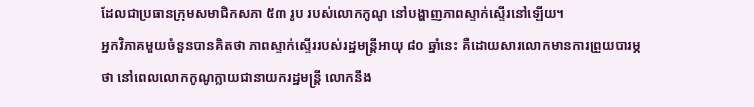ដែលជាប្រធានក្រុមសមាជិកសភា ៥៣ រូប របស់លោកកូណូ នៅបង្ហាញភាពស្ទាក់ស្ទើរនៅឡើយ។
អ្នកវិភាគមួយចំនួនបានគិតថា ភាពស្ទាក់ស្ទើររបស់រដ្ឋមន្ត្រីអាយុ ៨០ ឆ្នាំនេះ គឺដោយសារលោកមានការព្រួយបារម្ភថា នៅពេលលោកកូណូក្លាយជានាយករដ្ឋមន្ត្រី លោកនឹង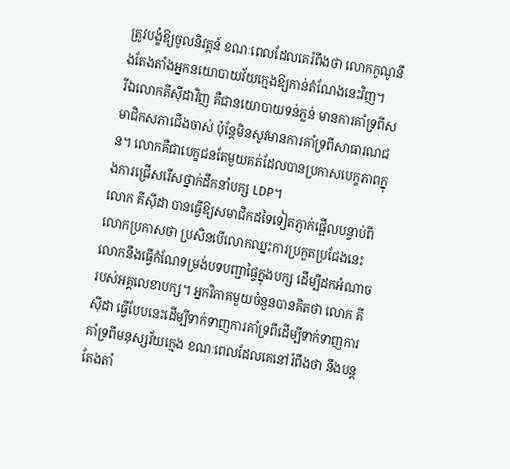ត្រូវបង្ខំឱ្យចូលនិវត្តន៍ ខណៈពេលដែលគេរំពឹងថា លោកកូណូនឹងតែងតាំងអ្នកនយោបាយវ័យក្មេងឱ្យកាន់តំណែងនេះវិញ។
រីឯលោកគីស៊ីដាវិញ គឺជានយោបាយទន់ភ្លន់ មានការគាំទ្រពីសមាជិកសភាជើងចាស់ ប៉ុន្តែមិនសូវមានការគាំទ្រពីសាធារណជន។ លោកគឺជាបេក្ខជនតែមួយគត់ដែលបានប្រកាសបេក្ខភាពក្នុងការជ្រើសរើសថ្នាក់ដឹកនាំបក្ស LDP។
លោក គីស៊ីដា បានធ្វើឱ្យសមាជិកដទៃទៀតភ្ញាក់ផ្អើលបន្ទាប់ពីលោកប្រកាសថា ប្រសិនបើលោកឈ្នះការប្រកួតប្រជែងនេះ លោកនឹងធ្វើកំណែទម្រង់បទបញ្ជាផ្ទៃក្នុងបក្ស ដើម្បីដកអំណាចរបស់អគ្គលេខាបក្ស។ អ្នកវិភាគមួយចំនួនបានគិតថា លោក គីស៊ីដា ធ្វើបែបនេះដើម្បីទាក់ទាញការគាំទ្រពីដើម្បីទាក់ទាញការគាំទ្រពីមនុស្សវ័យក្មេង ខណៈពេលដែលគេនៅរំពឹងថា នឹងបន្តតែងតាំ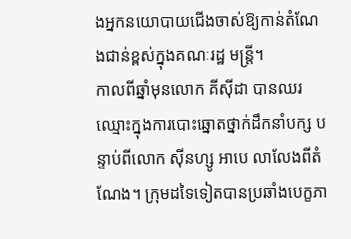ងអ្នកនយោបាយជើងចាស់ឱ្យកាន់តំណែងជាន់ខ្ពស់ក្នុងគណៈរដ្ឋ មន្ត្រី។
កាលពីឆ្នាំមុនលោក គីស៊ីដា បានឈរឈ្មោះក្នុងការបោះឆ្នោតថ្នាក់ដឹកនាំបក្ស បន្ទាប់ពីលោក ស៊ីនហ្សូ អាបេ លាលែងពីតំណែង។ ក្រុមដទៃទៀតបានប្រឆាំងបេក្ខភា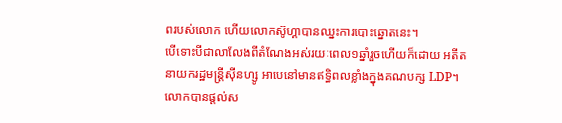ពរបស់លោក ហើយលោកស៊ូហ្គាបានឈ្នះការបោះឆ្នោតនេះ។
បើទោះបីជាលាលែងពីតំណែងអស់រយៈពេល១ឆ្នាំរួចហើយក៏ដោយ អតីតនាយករដ្ឋមន្ត្រីស៊ីនហ្សូ អាបេនៅមានឥទ្ធិពលខ្លាំងក្នុងគណបក្ស LDP។ លោកបានផ្ដល់ស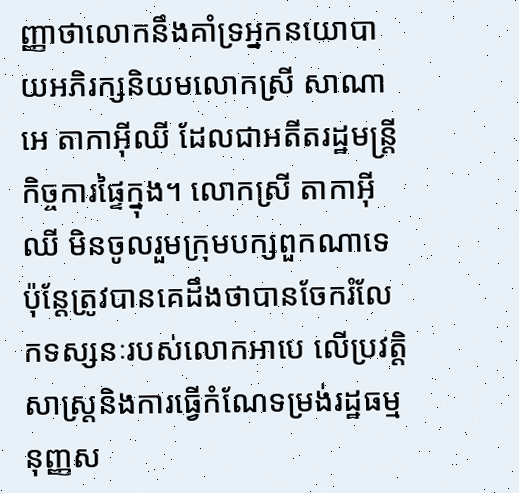ញ្ញាថាលោកនឹងគាំទ្រអ្នកនយោបាយអភិរក្សនិយមលោកស្រី សាណាអេ តាកាអ៊ីឈី ដែលជាអតីតរដ្ឋមន្ត្រីកិច្ចការផ្ទៃក្នុង។ លោកស្រី តាកាអ៊ីឈី មិនចូលរួមក្រុមបក្សពួកណាទេ ប៉ុន្តែត្រូវបានគេដឹងថាបានចែករំលែកទស្សនៈរបស់លោកអាបេ លើប្រវត្តិសាស្ត្រនិងការធ្វើកំណែទម្រង់រដ្ឋធម្មនុញ្ញស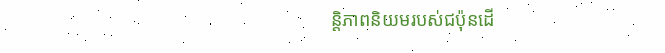ន្តិភាពនិយមរបស់ជប៉ុនដើ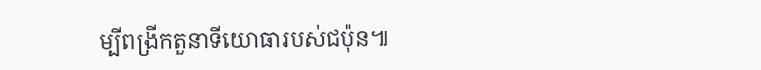ម្បីពង្រីកតួនាទីយោធារបស់ជប៉ុន៕